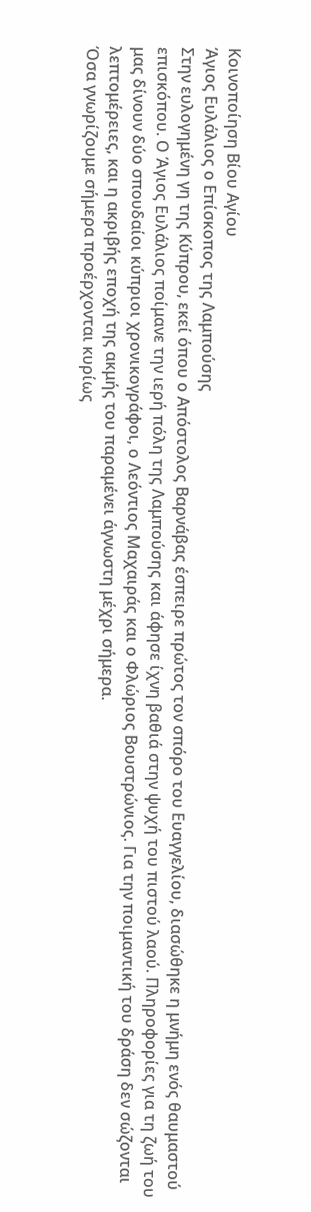Κοινοποίηση Βίου Αγίου
Άγιος Ευλάλιος ο Επίσκοπος της Λαμπούσης
Στην ευλογημένη γη της Κύπρου, εκεί όπου ο Απόστολος Βαρνάβας έσπειρε πρώτος τον σπόρο του Ευαγγελίου, διασώθηκε η μνήμη ενός θαυμαστού επισκόπου. Ο Άγιος Ευλάλιος ποίμανε την ιερή πόλη της Λαμπούσης και άφησε ίχνη βαθιά στην ψυχή του πιστού λαού. Πληροφορίες για τη ζωή του μας δίνουν δύο σπουδαίοι κύπριοι χρονικογράφοι, ο Λεόντιος Μαχαιράς και ο Φλώριος Βουστρώνιος. Για την ποιμαντική του δράση δεν σώζονται λεπτομέρειες, και η ακριβής εποχή της ακμής του παραμένει άγνωστη μέχρι σήμερα.
Όσα γνωρίζουμε σήμερα προέρχονται κυρίως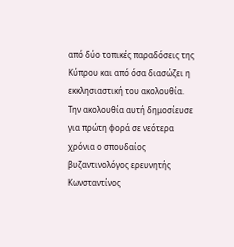από δύο τοπικές παραδόσεις της Κύπρου και από όσα διασώζει η εκκλησιαστική του ακολουθία. Την ακολουθία αυτή δημοσίευσε για πρώτη φορά σε νεότερα χρόνια ο σπουδαίος βυζαντινολόγος ερευνητής Κωνσταντίνος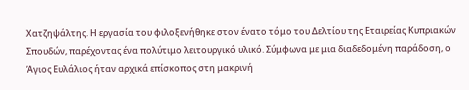Χατζηψάλτης. Η εργασία του φιλοξενήθηκε στον ένατο τόμο του Δελτίου της Εταιρείας Κυπριακών Σπουδών, παρέχοντας ένα πολύτιμο λειτουργικό υλικό. Σύμφωνα με μια διαδεδομένη παράδοση, ο Άγιος Ευλάλιος ήταν αρχικά επίσκοπος στη μακρινή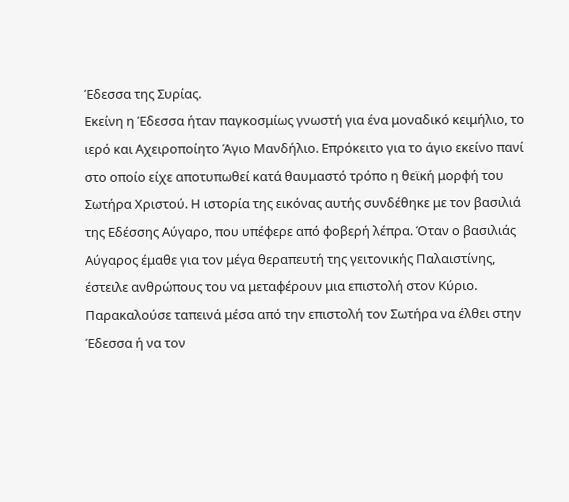Έδεσσα της Συρίας.
Εκείνη η Έδεσσα ήταν παγκοσμίως γνωστή για ένα μοναδικό κειμήλιο, το ιερό και Αχειροποίητο Άγιο Μανδήλιο. Επρόκειτο για το άγιο εκείνο πανί στο οποίο είχε αποτυπωθεί κατά θαυμαστό τρόπο η θεϊκή μορφή του Σωτήρα Χριστού. Η ιστορία της εικόνας αυτής συνδέθηκε με τον βασιλιά της Εδέσσης Αύγαρο, που υπέφερε από φοβερή λέπρα. Όταν ο βασιλιάς Αύγαρος έμαθε για τον μέγα θεραπευτή της γειτονικής Παλαιστίνης, έστειλε ανθρώπους του να μεταφέρουν μια επιστολή στον Κύριο.
Παρακαλούσε ταπεινά μέσα από την επιστολή τον Σωτήρα να έλθει στην Έδεσσα ή να τον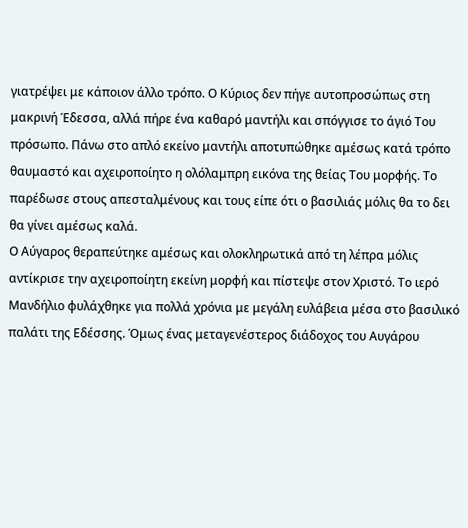γιατρέψει με κάποιον άλλο τρόπο. Ο Κύριος δεν πήγε αυτοπροσώπως στη μακρινή Έδεσσα, αλλά πήρε ένα καθαρό μαντήλι και σπόγγισε το άγιό Του πρόσωπο. Πάνω στο απλό εκείνο μαντήλι αποτυπώθηκε αμέσως κατά τρόπο θαυμαστό και αχειροποίητο η ολόλαμπρη εικόνα της θείας Του μορφής. Το παρέδωσε στους απεσταλμένους και τους είπε ότι ο βασιλιάς μόλις θα το δει θα γίνει αμέσως καλά.
Ο Αύγαρος θεραπεύτηκε αμέσως και ολοκληρωτικά από τη λέπρα μόλις αντίκρισε την αχειροποίητη εκείνη μορφή και πίστεψε στον Χριστό. Το ιερό Μανδήλιο φυλάχθηκε για πολλά χρόνια με μεγάλη ευλάβεια μέσα στο βασιλικό παλάτι της Εδέσσης. Όμως ένας μεταγενέστερος διάδοχος του Αυγάρου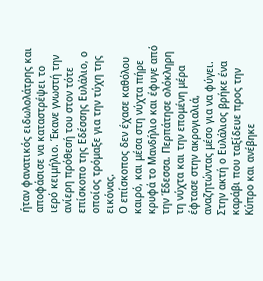ήταν φανατικός ειδωλολάτρης και αποφάσισε να καταστρέψει το ιερό κειμήλιο. Έκανε γνωστή την ανίερη πρόθεσή του στον τότε επίσκοπο της Εδέσσης Ευλάλιο, ο οποίος τρόμαξε για την τύχη της εικόνας.
Ο επίσκοπος δεν έχασε καθόλου καιρό, και μέσα στη νύχτα πήρε κρυφά το Μανδήλιο και έφυγε από την Έδεσσα. Περπάτησε ολόκληρη τη νύχτα και την επομένη μέρα έφτασε στην ακρογιαλιά, αναζητώντας μέσο για να φύγει. Στην ακτή ο Ευλάλιος βρήκε ένα καράβι που ταξίδευε προς την Κύπρο και ανέβηκε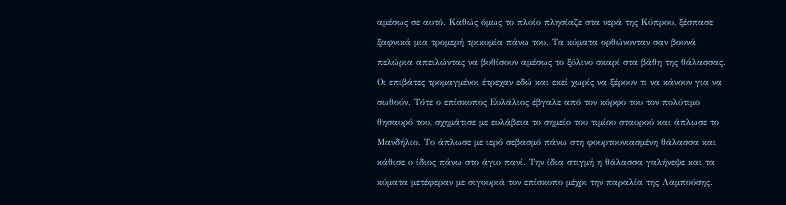αμέσως σε αυτό. Καθώς όμως το πλοίο πλησίαζε στα νερά της Κύπρου, ξέσπασε ξαφνικά μια τρομερή τρικυμία πάνω του. Τα κύματα ορθώνονταν σαν βουνά πελώρια απειλώντας να βυθίσουν αμέσως το ξύλινο σκαρί στα βάθη της θάλασσας.
Οι επιβάτες τρομαγμένοι έτρεχαν εδώ και εκεί χωρίς να ξέρουν τι να κάνουν για να σωθούν. Τότε ο επίσκοπος Ευλάλιος έβγαλε από τον κόρφο του τον πολύτιμο θησαυρό του, σχημάτισε με ευλάβεια το σημείο του τιμίου σταυρού και άπλωσε το Μανδήλιο. Το άπλωσε με ιερό σεβασμό πάνω στη φουρτουνιασμένη θάλασσα και κάθισε ο ίδιος πάνω στο άγιο πανί. Την ίδια στιγμή η θάλασσα γαλήνεψε και τα κύματα μετέφεραν με σιγουριά τον επίσκοπο μέχρι την παραλία της Λαμπούσης.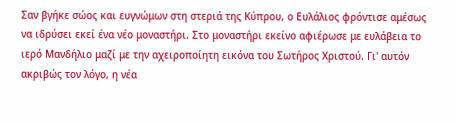Σαν βγήκε σώος και ευγνώμων στη στεριά της Κύπρου, ο Ευλάλιος φρόντισε αμέσως να ιδρύσει εκεί ένα νέο μοναστήρι. Στο μοναστήρι εκείνο αφιέρωσε με ευλάβεια το ιερό Μανδήλιο μαζί με την αχειροποίητη εικόνα του Σωτήρος Χριστού. Γι' αυτόν ακριβώς τον λόγο, η νέα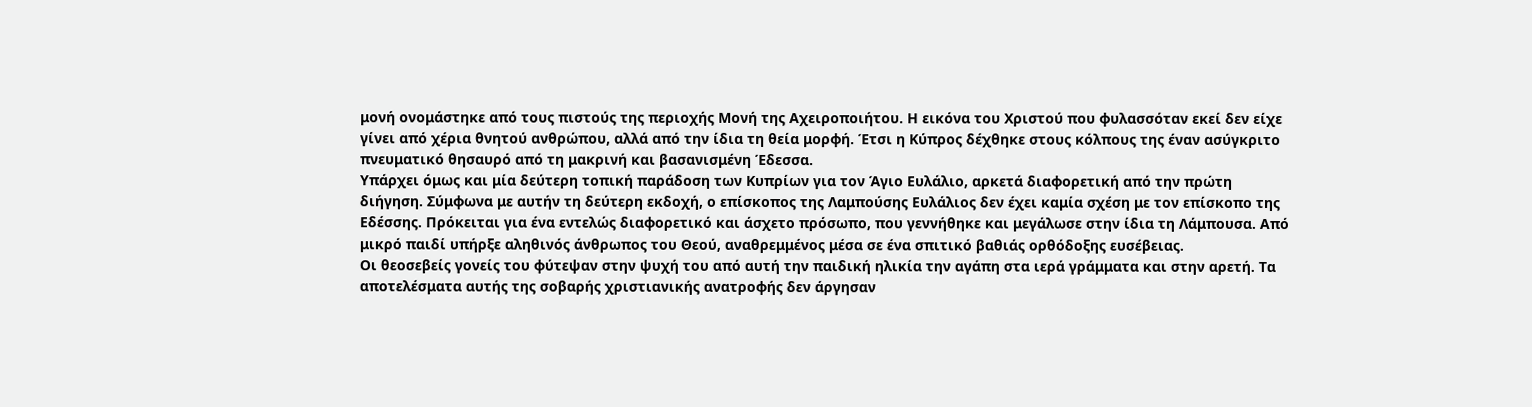μονή ονομάστηκε από τους πιστούς της περιοχής Μονή της Αχειροποιήτου. Η εικόνα του Χριστού που φυλασσόταν εκεί δεν είχε γίνει από χέρια θνητού ανθρώπου, αλλά από την ίδια τη θεία μορφή. Έτσι η Κύπρος δέχθηκε στους κόλπους της έναν ασύγκριτο πνευματικό θησαυρό από τη μακρινή και βασανισμένη Έδεσσα.
Υπάρχει όμως και μία δεύτερη τοπική παράδοση των Κυπρίων για τον Άγιο Ευλάλιο, αρκετά διαφορετική από την πρώτη διήγηση. Σύμφωνα με αυτήν τη δεύτερη εκδοχή, ο επίσκοπος της Λαμπούσης Ευλάλιος δεν έχει καμία σχέση με τον επίσκοπο της Εδέσσης. Πρόκειται για ένα εντελώς διαφορετικό και άσχετο πρόσωπο, που γεννήθηκε και μεγάλωσε στην ίδια τη Λάμπουσα. Από μικρό παιδί υπήρξε αληθινός άνθρωπος του Θεού, αναθρεμμένος μέσα σε ένα σπιτικό βαθιάς ορθόδοξης ευσέβειας.
Οι θεοσεβείς γονείς του φύτεψαν στην ψυχή του από αυτή την παιδική ηλικία την αγάπη στα ιερά γράμματα και στην αρετή. Τα αποτελέσματα αυτής της σοβαρής χριστιανικής ανατροφής δεν άργησαν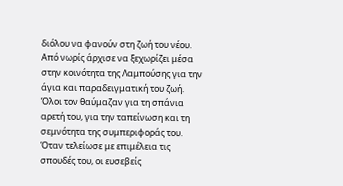διόλου να φανούν στη ζωή του νέου. Από νωρίς άρχισε να ξεχωρίζει μέσα στην κοινότητα της Λαμπούσης για την άγια και παραδειγματική του ζωή. Όλοι τον θαύμαζαν για τη σπάνια αρετή του, για την ταπείνωση και τη σεμνότητα της συμπεριφοράς του. Όταν τελείωσε με επιμέλεια τις σπουδές του, οι ευσεβείς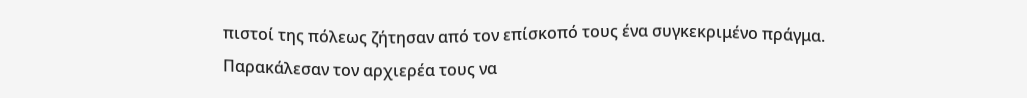πιστοί της πόλεως ζήτησαν από τον επίσκοπό τους ένα συγκεκριμένο πράγμα.
Παρακάλεσαν τον αρχιερέα τους να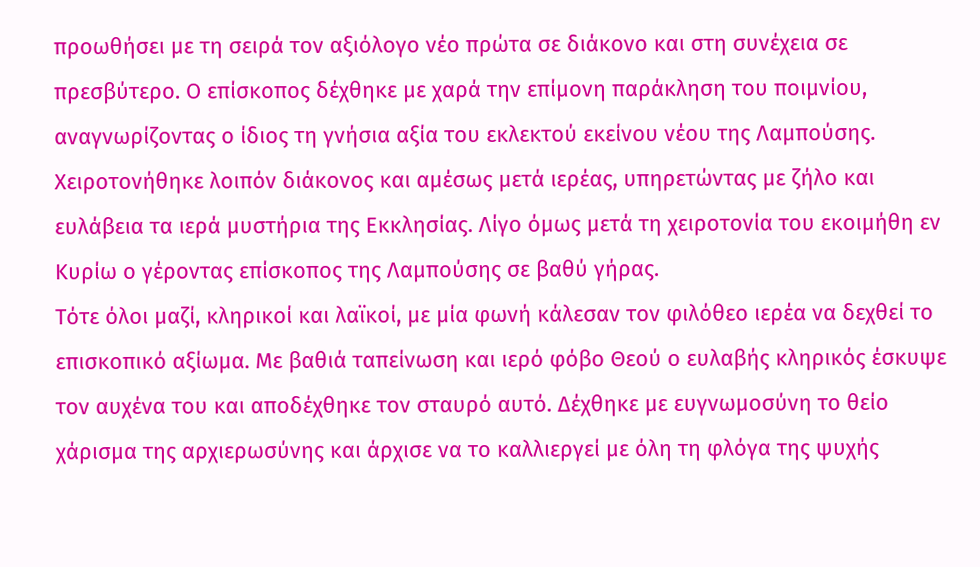προωθήσει με τη σειρά τον αξιόλογο νέο πρώτα σε διάκονο και στη συνέχεια σε πρεσβύτερο. Ο επίσκοπος δέχθηκε με χαρά την επίμονη παράκληση του ποιμνίου, αναγνωρίζοντας ο ίδιος τη γνήσια αξία του εκλεκτού εκείνου νέου της Λαμπούσης. Χειροτονήθηκε λοιπόν διάκονος και αμέσως μετά ιερέας, υπηρετώντας με ζήλο και ευλάβεια τα ιερά μυστήρια της Εκκλησίας. Λίγο όμως μετά τη χειροτονία του εκοιμήθη εν Κυρίω ο γέροντας επίσκοπος της Λαμπούσης σε βαθύ γήρας.
Τότε όλοι μαζί, κληρικοί και λαϊκοί, με μία φωνή κάλεσαν τον φιλόθεο ιερέα να δεχθεί το επισκοπικό αξίωμα. Με βαθιά ταπείνωση και ιερό φόβο Θεού ο ευλαβής κληρικός έσκυψε τον αυχένα του και αποδέχθηκε τον σταυρό αυτό. Δέχθηκε με ευγνωμοσύνη το θείο χάρισμα της αρχιερωσύνης και άρχισε να το καλλιεργεί με όλη τη φλόγα της ψυχής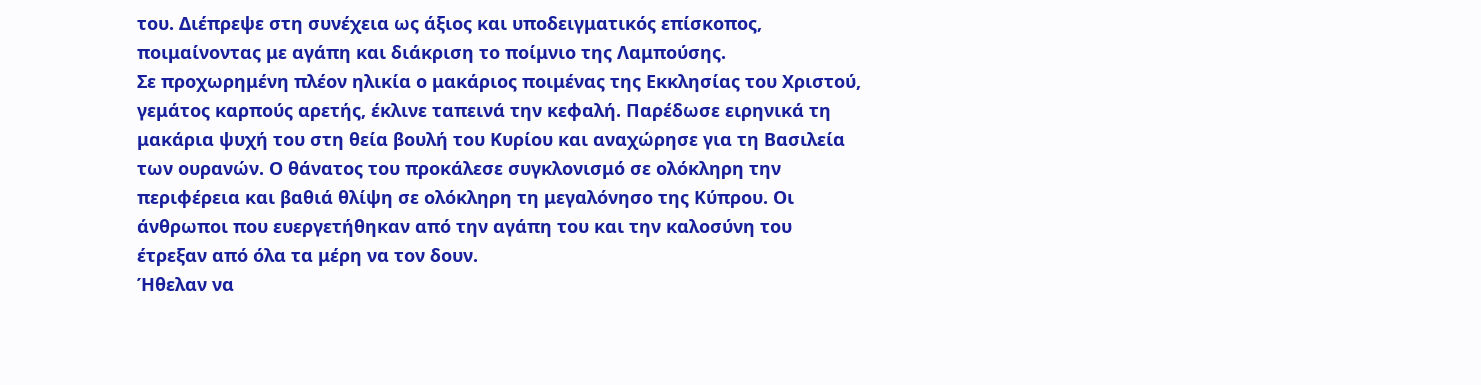του. Διέπρεψε στη συνέχεια ως άξιος και υποδειγματικός επίσκοπος, ποιμαίνοντας με αγάπη και διάκριση το ποίμνιο της Λαμπούσης.
Σε προχωρημένη πλέον ηλικία ο μακάριος ποιμένας της Εκκλησίας του Χριστού, γεμάτος καρπούς αρετής, έκλινε ταπεινά την κεφαλή. Παρέδωσε ειρηνικά τη μακάρια ψυχή του στη θεία βουλή του Κυρίου και αναχώρησε για τη Βασιλεία των ουρανών. Ο θάνατος του προκάλεσε συγκλονισμό σε ολόκληρη την περιφέρεια και βαθιά θλίψη σε ολόκληρη τη μεγαλόνησο της Κύπρου. Οι άνθρωποι που ευεργετήθηκαν από την αγάπη του και την καλοσύνη του έτρεξαν από όλα τα μέρη να τον δουν.
Ήθελαν να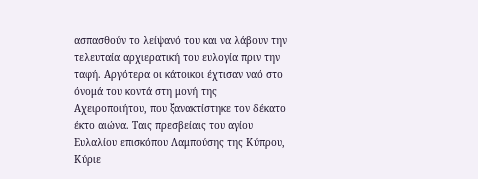ασπασθούν το λείψανό του και να λάβουν την τελευταία αρχιερατική του ευλογία πριν την ταφή. Αργότερα οι κάτοικοι έχτισαν ναό στο όνομά του κοντά στη μονή της Αχειροποιήτου, που ξανακτίστηκε τον δέκατο έκτο αιώνα. Ταις πρεσβείαις του αγίου Ευλαλίου επισκόπου Λαμπούσης της Κύπρου, Κύριε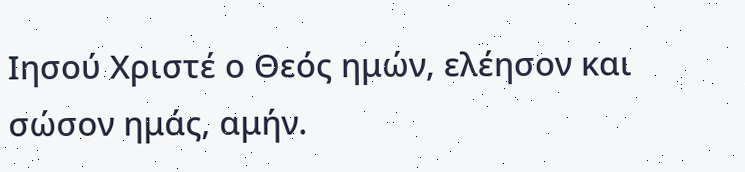Ιησού Χριστέ ο Θεός ημών, ελέησον και σώσον ημάς, αμήν.